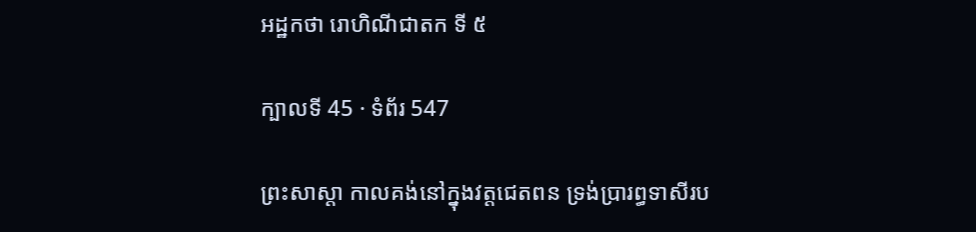អដ្ឋកថា រោហិណីជាតក ទី ៥

ក្បាលទី 45 · ទំព័រ 547

ព្រះសាស្តា កាលគង់នៅក្នុងវត្តជេតពន ទ្រង់ប្រារព្ធទាសីរប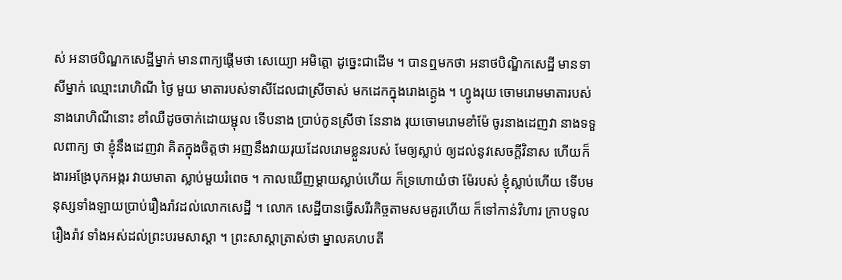ស់ អនាថបិណ្ឌកសេដ្ឋីម្នាក់ មានពាក្យផ្តើមថា សេយ្យោ អមិត្តោ ដូច្នេះជាដើម ។ បានឮមកថា អនាថបិណ្ឌិកសេដ្ឋី មានទាសីម្នាក់ ឈ្មោះរោហិណី ថ្ងៃ មួយ មាតារបស់ទាសីដែលជាស្រីចាស់ មកដេកក្នុងរោងក្ត្ងេង ។ ហ្វូងរុយ ចោមរោមមាតារបស់នាងរោហិណីនោះ ខាំឈឺដូចចាក់ដោយម្ជុល ទើបនាង ប្រាប់កូនស្រីថា នែនាង រុយចោមរោមខាំម៉ែ ចូរនាងដេញវា នាងទទួលពាក្យ ថា ខ្ញុំនឹងដេញវា គិតក្នុងចិត្តថា អញនឹងវាយរុយដែលរោមខ្លួនរបស់ មែឲ្យស្លាប់ ឲ្យដល់នូវសេចក្តីវិនាស ហើយក៏ងារអង្រែបុកអង្ករ វាយមាតា ស្លាប់មួយរំពេច ។ កាលឃើញម្តាយស្លាប់ហើយ ក៏ទ្រហោយំថា ម៉ែរបស់ ខ្ញុំស្លាប់ហើយ ទើបមនុស្សទាំងឡាយប្រាប់រឿងរ៉ាវដល់លោកសេដ្ឋី ។ លោក សេដ្ឋីបានធ្វើសរីរកិច្ចតាមសមគួរហើយ ក៏ទៅកាន់វិហារ ក្រាបទូលរឿងរ៉ាវ ទាំងអស់ដល់ព្រះបរមសាស្តា ។ ព្រះសាស្តាត្រាស់ថា ម្នាលគហបតី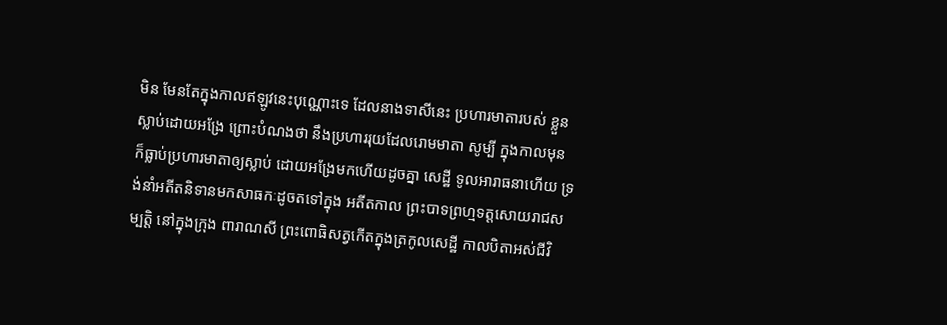មិន មែនតែក្នុងកាលឥឡូវនេះបុណ្ណោះទេ ដែលនាងទាសីនេះ ប្រហារមាតារបស់ ខ្លួនស្លាប់ដោយអង្រែ ព្រោះបំណងថា នឹងប្រហាររុយដែលរោមមាតា សូម្បី ក្នុងកាលមុន ក៏ធ្លាប់ប្រហារមាតាឲ្យស្លាប់ ដោយអង្រែមកហើយដូចគ្នា សេដ្ឋី ទូលអារាធនាហើយ ទ្រង់នាំអតីតនិទានមកសាធកៈដូចតទៅក្នុង អតីតកាល ព្រះបាទព្រហ្មទត្តសោយរាជសម្បត្តិ នៅក្នុងក្រុង ពារាណសី ព្រះពោធិសត្វកើតក្នុងត្រកូលសេដ្ឋី កាលបិតាអស់ជីវិ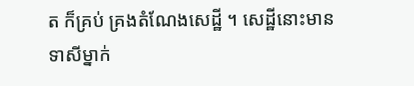ត ក៏គ្រប់ គ្រងតំណែងសេដ្ឋី ។ សេដ្ឋីនោះមានទាសីម្នាក់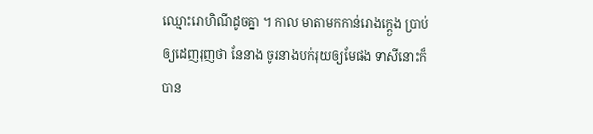ឈ្មោះរោហិណីដូចគ្នា ។ កាល មាតាមកកាន់រោងក្ត្ងេង ប្រាប់ឲ្យដេញរុញថា នែនាង ចូរនាងបក់រុយឲ្យមែផង ទាសីនោះក៏បាន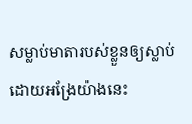សម្លាប់មាតារបស់ខ្លួនឲ្យស្លាប់ ដោយអង្រែយ៉ាងនេះ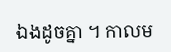ឯងដូចគ្នា ។ កាលម